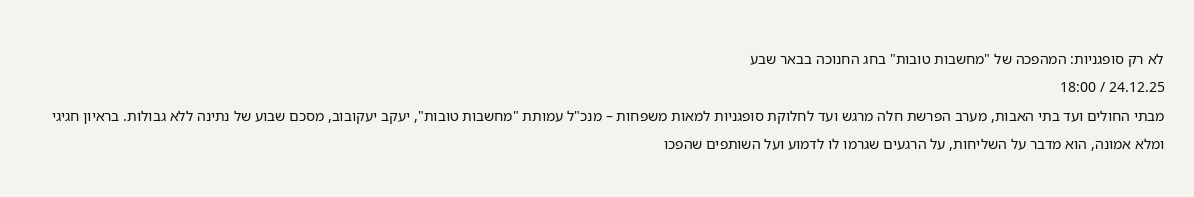לא רק סופגניות: המהפכה של "מחשבות טובות" בחג החנוכה בבאר שבע
24.12.25 / 18:00
מבתי החולים ועד בתי האבות, מערב הפרשת חלה מרגש ועד לחלוקת סופגניות למאות משפחות – מנכ"ל עמותת "מחשבות טובות", יעקב יעקובוב, מסכם שבוע של נתינה ללא גבולות. בראיון חגיגי ומלא אמונה, הוא מדבר על השליחות, על הרגעים שגרמו לו לדמוע ועל השותפים שהפכו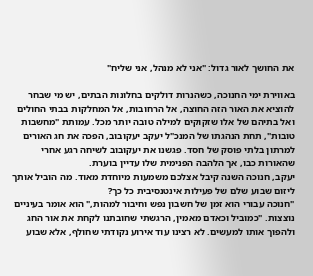את החושך לאור גדול: "אני לא מנהל, אני שליח"

באווירת ימי החנוכה, כשהנרות דולקים בחלונות הבתים, יש מי שבחר להוציא את האור הזה החוצה, אל הרחובות, אל המחלקות בבתי החולים ואל בתיהם של אלו שזקוקים למילה טובה יותר מכל. עמותת "מחשבות טובות", תחת הנהגתו של המנכ"ל יעקב יעקובוב, הפכה את חג האורים למרתון בלתי פוסק של חסד. פגשנו את יעקובוב לשיחה רגע אחרי שהאורות כבו, אך הלהבה הפנימית שלו עדיין בוערת.
יעקב, חנוכה השנה קיבל אצלכם משמעות מיוחדת מאוד. מה הוביל אותך ליזום שבוע שלם של פעילות אינטנסיבית כל כך?
"חנוכה עבורי הוא זמן של חשבון נפש וחיבור למהות," הוא אומר בעיניים נוצצות. "כמוביל וכאדם מאמין, הרגשתי שחובתנו לקחת את אור החג ולהפוך אותו למעשים. לא רצינו עוד אירוע נקודתי שחולף, אלא שבוע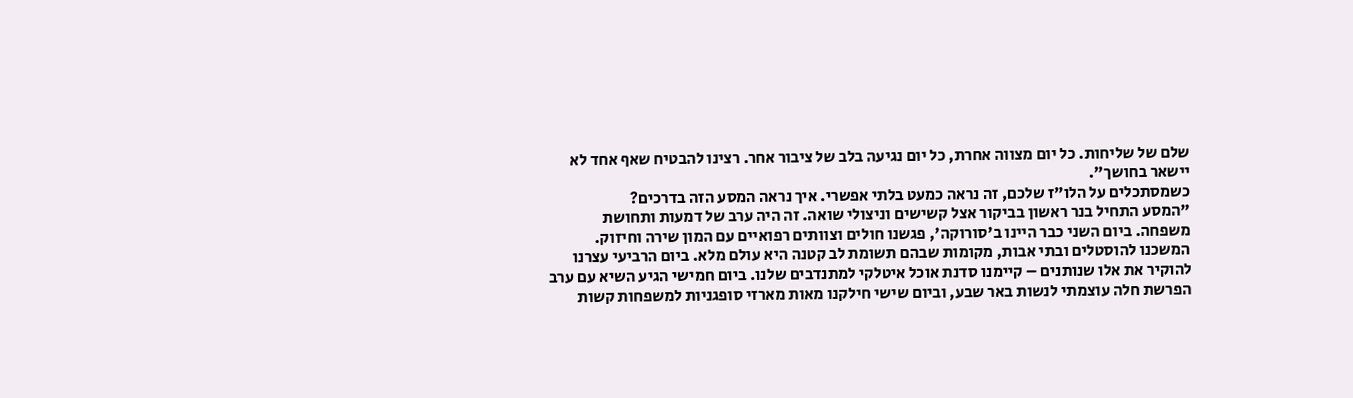שלם של שליחות. כל יום מצווה אחרת, כל יום נגיעה בלב של ציבור אחר. רצינו להבטיח שאף אחד לא יישאר בחושך".
כשמסתכלים על הלו"ז שלכם, זה נראה כמעט בלתי אפשרי. איך נראה המסע הזה בדרכים?
"המסע התחיל בנר ראשון בביקור אצל קשישים וניצולי שואה. זה היה ערב של דמעות ותחושת משפחה. ביום השני כבר היינו ב'סורוקה', פגשנו חולים וצוותים רפואיים עם המון שירה וחיזוק. המשכנו להוסטלים ובתי אבות, מקומות שבהם תשומת לב קטנה היא עולם מלא. ביום הרביעי עצרנו להוקיר את אלו שנותנים – קיימנו סדנת אוכל איטלקי למתנדבים שלנו. ביום חמישי הגיע השיא עם ערב הפרשת חלה עוצמתי לנשות באר שבע, וביום שישי חילקנו מאות מארזי סופגניות למשפחות קשות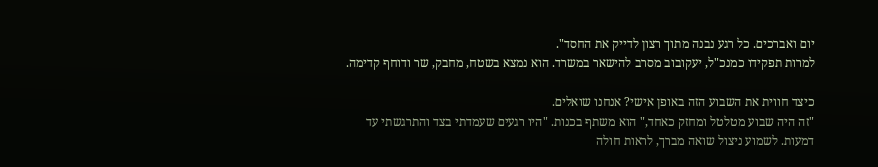יום ואברכים. כל רגע נבנה מתוך רצון לדייק את החסד".
למרות תפקידו כמנכ"ל, יעקובוב מסרב להישאר במשרד. הוא נמצא בשטח, מחבק, שר ודוחף קדימה.

כיצד חווית את השבוע הזה באופן אישי? אנחנו שואלים.
"זה היה שבוע מטלטל ומחזק כאחד," הוא משתף בכנות. "היו רגעים שעמדתי בצד והתרגשתי עד דמעות. לשמוע ניצול שואה מברך, לראות חולה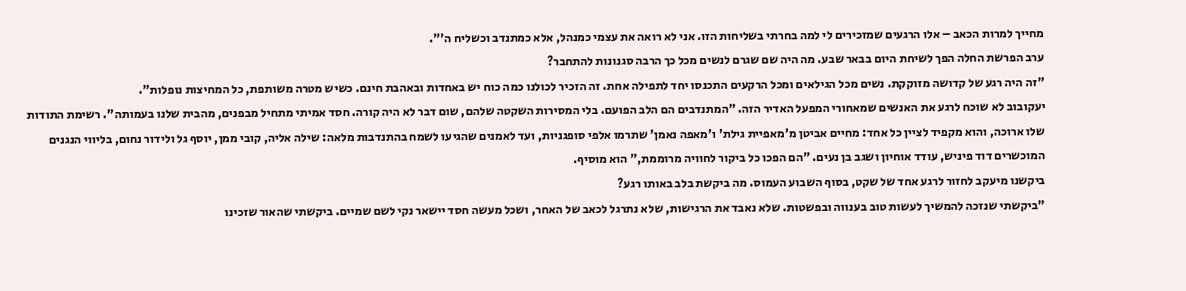מחייך למרות הכאב – אלו הרגעים שמזכירים לי למה בחרתי בשליחות הזו. אני לא רואה את עצמי כמנהל, אלא כמתנדב וכשליח ה'".
ערב הפרשת החלה הפך לשיחת היום בבאר שבע. מה היה שם שגרם לנשים מכל כך הרבה סגנונות להתחבר?
"זה היה רגע של קדושה מזוקקת. נשים מכל הגילאים ומכל הרקעים התכנסו יחד לתפילה אחת. זה הזכיר לכולנו כמה כוח יש באחדות ובאהבת חינם. כשיש מטרה משותפת, כל המחיצות נופלות".
יעקובוב לא שוכח לרגע את האנשים שמאחורי המפעל האדיר הזה. "המתנדבים הם הלב הפועם. בלי המסירות השקטה שלהם, שום דבר לא היה קורה. חסד אמיתי מתחיל מבפנים, מהבית שלנו בעמותה". רשימת התודות שלו ארוכה, והוא מקפיד לציין כל אחד: מחיים אביטן מ'מאפיית גילת' ו'מאפה נאמן' שתרמו אלפי סופגניות, ועד לאמנים שהגיעו לשמח בהתנדבות מלאה: שילה אליה, קובי ממן, יוסף גל ולידור נחום, בליווי הנגנים המוכשרים דוד פיניש, עודד אוחיון ושגב בן נעים. "הם הפכו כל ביקור לחוויה מרוממת," הוא מוסיף.
ביקשנו מיעקב לחזור לרגע אחד של שקט, בסוף השבוע העמוס. מה ביקשת בלב באותו רגע?
"ביקשתי שנזכה להמשיך לעשות טוב בענווה ובפשטות. שלא נאבד את הרגישות, שלא נתרגל לכאב של האחר, ושכל מעשה חסד יישאר נקי לשם שמיים. ביקשתי שהאור שזכינו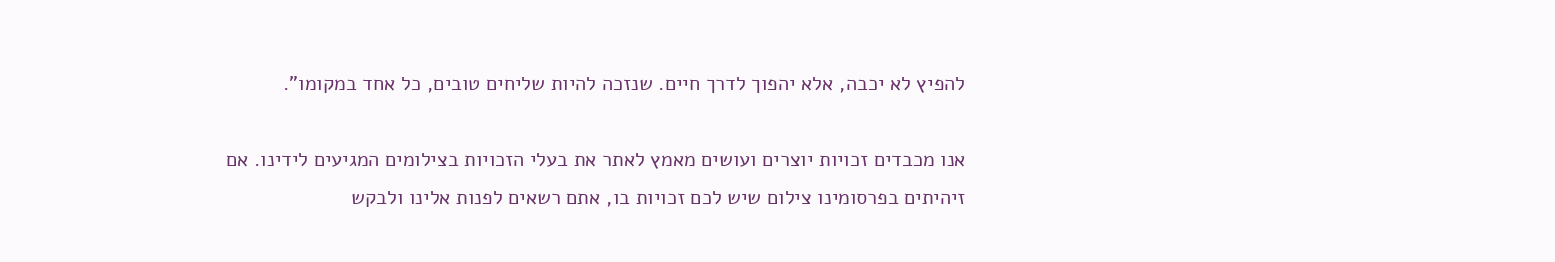להפיץ לא יכבה, אלא יהפוך לדרך חיים. שנזכה להיות שליחים טובים, כל אחד במקומו".

אנו מכבדים זכויות יוצרים ועושים מאמץ לאתר את בעלי הזכויות בצילומים המגיעים לידינו. אם זיהיתים בפרסומינו צילום שיש לכם זכויות בו, אתם רשאים לפנות אלינו ולבקש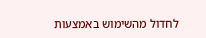לחדול מהשימוש באמצעות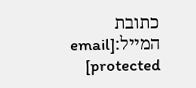כתובת המייל:[email protected]